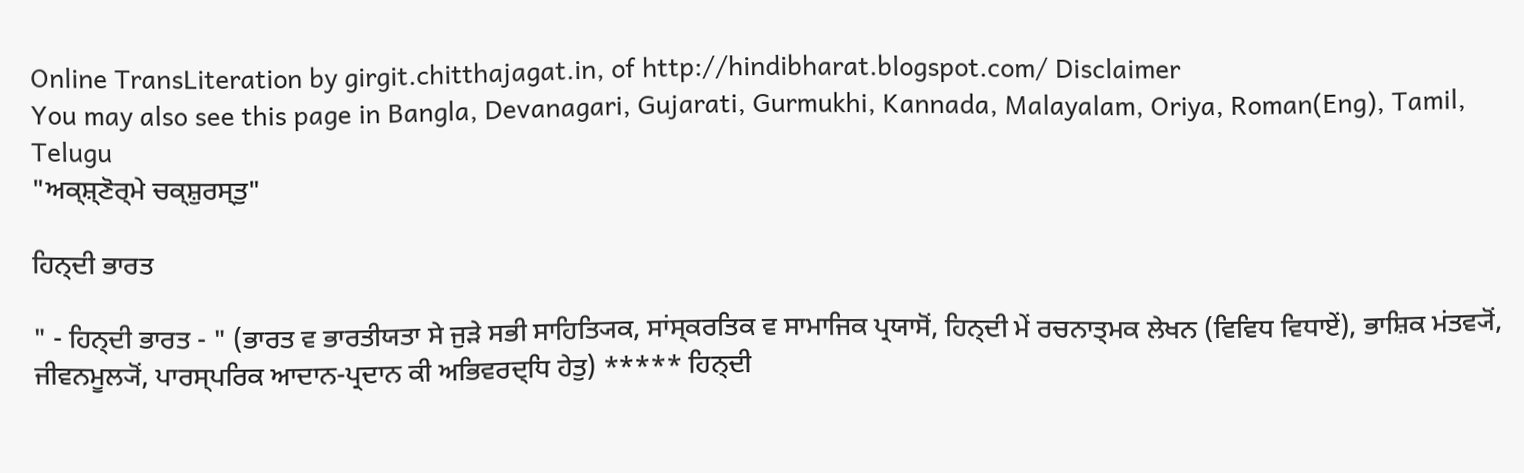Online TransLiteration by girgit.chitthajagat.in, of http://hindibharat.blogspot.com/ Disclaimer
You may also see this page in Bangla, Devanagari, Gujarati, Gurmukhi, Kannada, Malayalam, Oriya, Roman(Eng), Tamil, Telugu
"ਅਕ੍ਸ਼੍ਣੋਰ੍ਮੇ ਚਕ੍ਸ਼ੁਰਸ੍ਤੁ"

ਹਿਨ੍ਦੀ ਭਾਰਤ

" - ਹਿਨ੍ਦੀ ਭਾਰਤ - " (ਭਾਰਤ ਵ ਭਾਰਤੀਯਤਾ ਸੇ ਜੁੜੇ ਸਭੀ ਸਾਹਿਤ੍ਯਿਕ, ਸਾਂਸ੍ਕਰਤਿਕ ਵ ਸਾਮਾਜਿਕ ਪ੍ਰਯਾਸੋਂ, ਹਿਨ੍ਦੀ ਮੇਂ ਰਚਨਾਤ੍ਮਕ ਲੇਖਨ (ਵਿਵਿਧ ਵਿਧਾਏਂ), ਭਾਸ਼ਿਕ ਮਂਤਵ੍ਯੋਂ, ਜੀਵਨਮੂਲ੍ਯੋਂ, ਪਾਰਸ੍ਪਰਿਕ ਆਦਾਨ-ਪ੍ਰਦਾਨ ਕੀ ਅਭਿਵਰਦ੍ਧਿ ਹੇਤੁ) ***** ਹਿਨ੍ਦੀ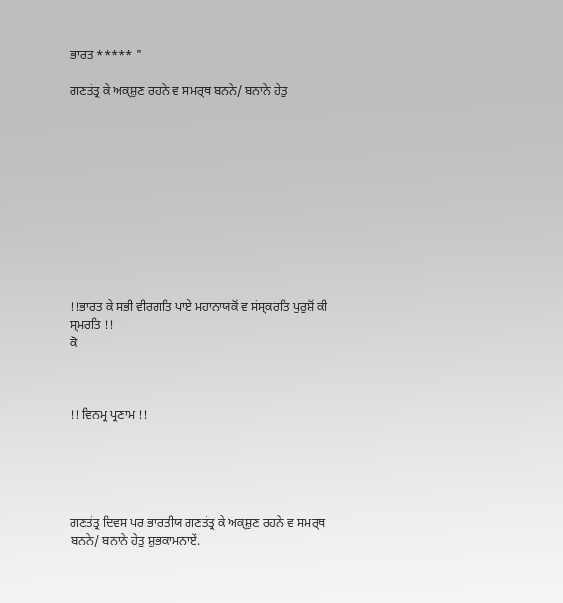ਭਾਰਤ ***** "

ਗਣਤਂਤ੍ਰ ਕੇ ਅਕ੍ਸ਼ੁਣ ਰਹਨੇ ਵ ਸਮਰ੍ਥ ਬਨਨੇ/ ਬਨਾਨੇ ਹੇਤੁ











!!ਭਾਰਤ ਕੇ ਸਭੀ ਵੀਰਗਤਿ ਪਾਏ ਮਹਾਨਾਯਕੋਂ ਵ ਸਂਸ੍ਕਰਤਿ ਪੁਰੁਸ਼ੋਂ ਕੀ ਸ੍ਮਰਤਿ !!
ਕੋ



!! ਵਿਨਮ੍ਰ ਪ੍ਰਣਾਮ !!





ਗਣਤਂਤ੍ਰ ਦਿਵਸ ਪਰ ਭਾਰਤੀਯ ਗਣਤਂਤ੍ਰ ਕੇ ਅਕ੍ਸ਼ੁਣ ਰਹਨੇ ਵ ਸਮਰ੍ਥ ਬਨਨੇ/ ਬਨਾਨੇ ਹੇਤੁ ਸ਼ੁਭਕਾਮਨਾਏਂ.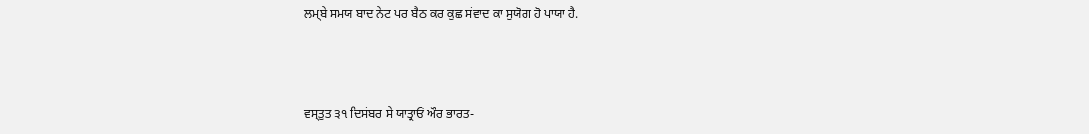ਲਮ੍ਬੇ ਸਮਯ ਬਾਦ ਨੇਟ ਪਰ ਬੈਠ ਕਰ ਕੁਛ ਸਂਵਾਦ ਕਾ ਸੁਯੋਗ ਹੋ ਪਾਯਾ ਹੈ.



ਵਸ੍ਤੁਤ ੩੧ ਦਿਸਂਬਰ ਸੇ ਯਾਤ੍ਰਾਓਂ ਔਰ ਭਾਰਤ-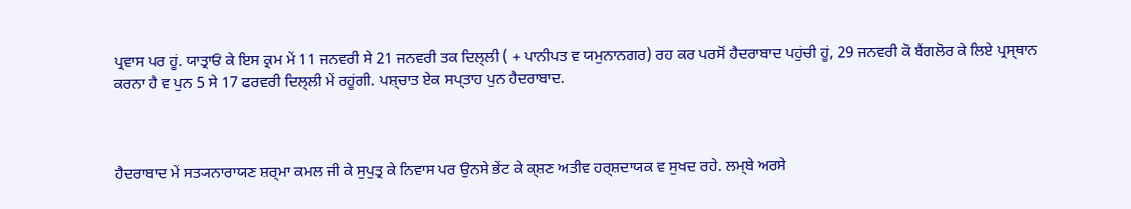ਪ੍ਰਵਾਸ ਪਰ ਹੂਂ. ਯਾਤ੍ਰਾਓਂ ਕੇ ਇਸ ਕ੍ਰਮ ਮੇਂ 11 ਜਨਵਰੀ ਸੇ 21 ਜਨਵਰੀ ਤਕ ਦਿਲ੍ਲੀ ( + ਪਾਨੀਪਤ ਵ ਯਮੁਨਾਨਗਰ) ਰਹ ਕਰ ਪਰਸੋਂ ਹੈਦਰਾਬਾਦ ਪਹੁਂਚੀ ਹੂਂ, 29 ਜਨਵਰੀ ਕੋ ਬੈਂਗਲੋਰ ਕੇ ਲਿਏ ਪ੍ਰਸ੍ਥਾਨ ਕਰਨਾ ਹੈ ਵ ਪੁਨ 5 ਸੇ 17 ਫਰਵਰੀ ਦਿਲ੍ਲੀ ਮੇਂ ਰਹੂਂਗੀ. ਪਸ਼੍ਚਾਤ ਏਕ ਸਪ੍ਤਾਹ ਪੁਨ ਹੈਦਰਾਬਾਦ.



ਹੈਦਰਾਬਾਦ ਮੇਂ ਸਤ੍ਯਨਾਰਾਯਣ ਸ਼ਰ੍ਮਾ ਕਮਲ ਜੀ ਕੇ ਸੁਪੁਤ੍ਰ ਕੇ ਨਿਵਾਸ ਪਰ ਉਨਸੇ ਭੇਂਟ ਕੇ ਕ੍ਸ਼ਣ ਅਤੀਵ ਹਰ੍ਸ਼ਦਾਯਕ ਵ ਸੁਖਦ ਰਹੇ. ਲਮ੍ਬੇ ਅਰਸੇ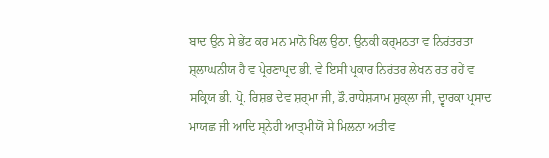ਬਾਦ ਉਨ ਸੇ ਭੇਂਟ ਕਰ ਮਨ ਮਾਨੋ ਖਿਲ ਉਠਾ. ਉਨਕੀ ਕਰ੍ਮਠਤਾ ਵ ਨਿਰਂਤਰਤਾ ਸ਼੍ਲਾਘਨੀਯ ਹੈ ਵ ਪ੍ਰੇਰਣਾਪ੍ਰਦ ਭੀ. ਵੇ ਇਸੀ ਪ੍ਰਕਾਰ ਨਿਰਂਤਰ ਲੇਖਨ ਰਤ ਰਹੇਂ ਵ ਸਕ੍ਰਿਯ ਭੀ. ਪ੍ਰੋ. ਰਿਸ਼ਭ ਦੇਵ ਸ਼ਰ੍ਮਾ ਜੀ, ਡੌ.ਰਾਧੇਸ਼੍ਯਾਮ ਸ਼ੁਕ੍ਲਾ ਜੀ, ਦ੍ਵਾਰਕਾ ਪ੍ਰਸਾਦ ਮਾਯਛ ਜੀ ਆਦਿ ਸ੍ਨੇਹੀ ਆਤ੍ਮੀਯੋਂ ਸੇ ਮਿਲਨਾ ਅਤੀਵ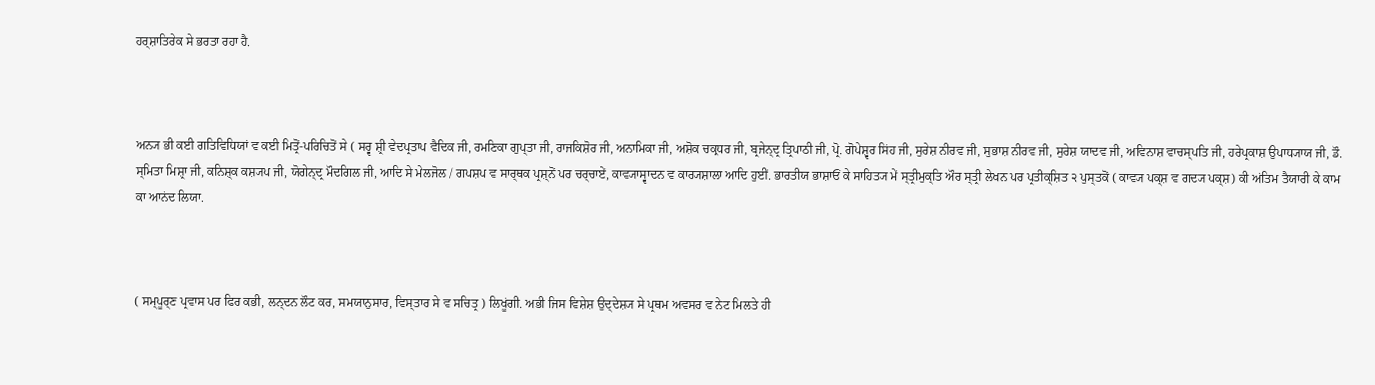ਹਰ੍ਸ਼ਾਤਿਰੇਕ ਸੇ ਭਰਤਾ ਰਹਾ ਹੈ.



ਅਨ੍ਯ ਭੀ ਕਈ ਗਤਿਵਿਧਿਯਾਂ ਵ ਕਈ ਮਿਤ੍ਰੋਂ-ਪਰਿਚਿਤੋਂ ਸੇ ( ਸਰ੍ਵ ਸ਼੍ਰੀ ਵੇਦਪ੍ਰਤਾਪ ਵੈਦਿਕ ਜੀ, ਰਮਣਿਕਾ ਗੁਪ੍ਤਾ ਜੀ, ਰਾਜਕਿਸ਼ੋਰ ਜੀ, ਅਨਾਮਿਕਾ ਜੀ, ਅਸ਼ੋਕ ਚਕ੍ਰਧਰ ਜੀ, ਬ੍ਰਜੇਨ੍ਦ੍ਰ ਤ੍ਰਿਪਾਠੀ ਜੀ, ਪ੍ਰੋ. ਗੋਪੇਸ਼੍ਵਰ ਸਿਂਹ ਜੀ, ਸੁਰੇਸ਼ ਨੀਰਵ ਜੀ, ਸੁਭਾਸ਼ ਨੀਰਵ ਜੀ, ਸੁਰੇਸ਼ ਯਾਦਵ ਜੀ, ਅਵਿਨਾਸ਼ ਵਾਚਸ੍ਪਤਿ ਜੀ, ਹਰੇਪ੍ਰਕਾਸ਼ ਉਪਾਧ੍ਯਾਯ ਜੀ, ਡੌ. ਸ੍ਮਿਤਾ ਮਿਸ਼੍ਰਾ ਜੀ, ਕਨਿਸ਼੍ਕ ਕਸ਼੍ਯਪ ਜੀ, ਯੋਗੇਨ੍ਦ੍ਰ ਮੌਦਗਿਲ ਜੀ, ਆਦਿ ਸੇ ਮੇਲਜੋਲ / ਗਪਸ਼ਪ ਵ ਸਾਰ੍ਥਕ ਪ੍ਰਸ਼੍ਨੋਂ ਪਰ ਚਰ੍ਚਾਏਂ, ਕਾਵ੍ਯਾਸ੍ਵਾਦਨ ਵ ਕਾਰ੍ਯਸ਼ਾਲਾ ਆਦਿ ਹੁਈਂ. ਭਾਰਤੀਯ ਭਾਸ਼ਾਓਂ ਕੇ ਸਾਹਿਤ੍ਯ ਮੇਂ ਸ੍ਤ੍ਰੀਮੁਕ੍ਤਿ ਔਰ ਸ੍ਤ੍ਰੀ ਲੇਖਨ ਪਰ ਪ੍ਰਤੀਕ੍ਸ਼ਿਤ ੨ ਪੁਸ੍ਤਕੋਂ ( ਕਾਵ੍ਯ ਪਕ੍ਸ਼ ਵ ਗਦ੍ਯ ਪਕ੍ਸ਼) ਕੀ ਅਂਤਿਮ ਤੈਯਾਰੀ ਕੇ ਕਾਮ ਕਾ ਆਨਂਦ ਲਿਯਾ.



( ਸਮ੍ਪੂਰ੍ਣ ਪ੍ਰਵਾਸ ਪਰ ਫਿਰ ਕਭੀ, ਲਨ੍ਦਨ ਲੌਟ ਕਰ, ਸਮਯਾਨੁਸਾਰ, ਵਿਸ੍ਤਾਰ ਸੇ ਵ ਸਚਿਤ੍ਰ ) ਲਿਖੂਂਗੀ. ਅਭੀ ਜਿਸ ਵਿਸ਼ੇਸ਼ ਉਦ੍ਦੇਸ਼੍ਯ ਸੇ ਪ੍ਰਥਮ ਅਵਸਰ ਵ ਨੇਟ ਮਿਲਤੇ ਹੀ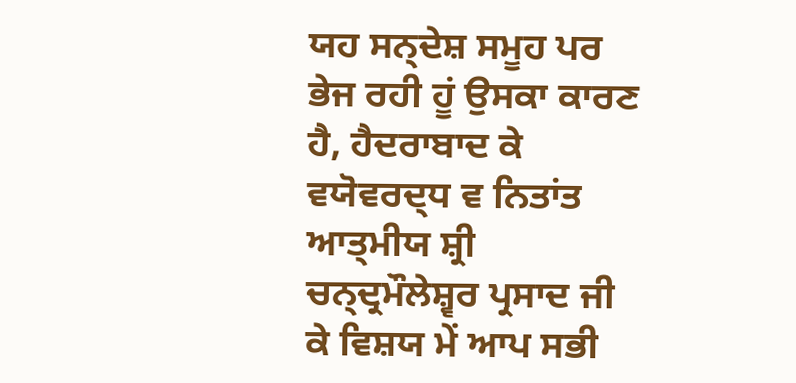ਯਹ ਸਨ੍ਦੇਸ਼ ਸਮੂਹ ਪਰ ਭੇਜ ਰਹੀ ਹੂਂ ਉਸਕਾ ਕਾਰਣ ਹੈ, ਹੈਦਰਾਬਾਦ ਕੇ ਵਯੋਵਰਦ੍ਧ ਵ ਨਿਤਾਂਤ ਆਤ੍ਮੀਯ ਸ਼੍ਰੀ ਚਨ੍ਦ੍ਰਮੌਲੇਸ਼੍ਵਰ ਪ੍ਰਸਾਦ ਜੀ ਕੇ ਵਿਸ਼ਯ ਮੇਂ ਆਪ ਸਭੀ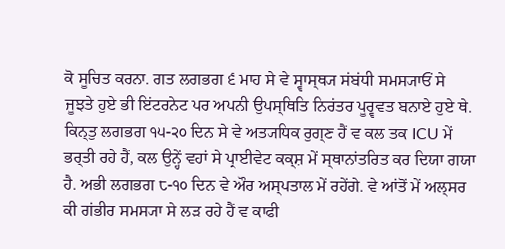ਕੋ ਸੂਚਿਤ ਕਰਨਾ. ਗਤ ਲਗਭਗ ੬ ਮਾਹ ਸੇ ਵੇ ਸ੍ਵਾਸ੍ਥ੍ਯ ਸਂਬਂਧੀ ਸਮਸ੍ਯਾਓਂ ਸੇ ਜੂਝਤੇ ਹੁਏ ਭੀ ਇਂਟਰਨੇਟ ਪਰ ਅਪਨੀ ਉਪਸ੍ਥਿਤਿ ਨਿਰਂਤਰ ਪੂਰ੍ਵਵਤ ਬਨਾਏ ਹੁਏ ਥੇ. ਕਿਨ੍ਤੁ ਲਗਭਗ ੧੫-੨੦ ਦਿਨ ਸੇ ਵੇ ਅਤ੍ਯਧਿਕ ਰੁਗ੍ਣ ਹੈਂ ਵ ਕਲ ਤਕ ICU ਮੇਂ ਭਰ੍ਤੀ ਰਹੇ ਹੈਂ, ਕਲ ਉਨ੍ਹੇਂ ਵਹਾਂ ਸੇ ਪ੍ਰਾਈਵੇਟ ਕਕ੍ਸ਼ ਮੇਂ ਸ੍ਥਾਨਾਂਤਰਿਤ ਕਰ ਦਿਯਾ ਗਯਾ ਹੈ. ਅਭੀ ਲਗਭਗ ੮-੧੦ ਦਿਨ ਵੇ ਔਰ ਅਸ੍ਪਤਾਲ ਮੇਂ ਰਹੇਂਗੇ. ਵੇ ਆਂਤੋਂ ਮੇਂ ਅਲ੍ਸਰ ਕੀ ਗਂਭੀਰ ਸਮਸ੍ਯਾ ਸੇ ਲਡ਼ ਰਹੇ ਹੈਂ ਵ ਕਾਫੀ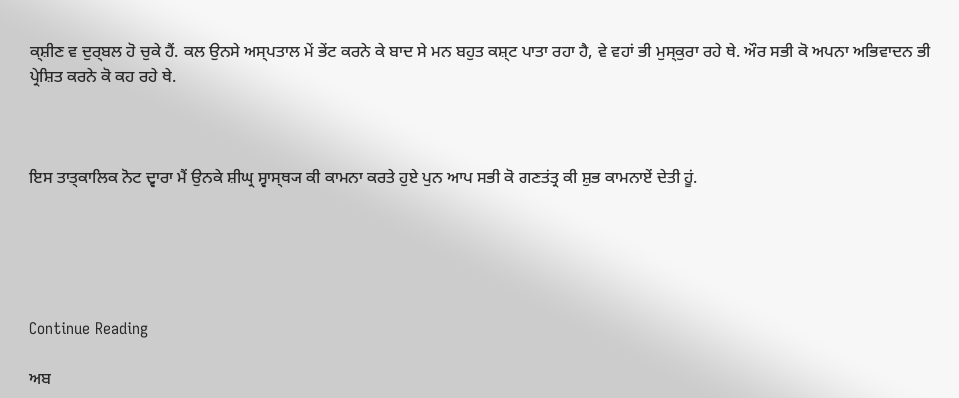ਕ੍ਸ਼ੀਣ ਵ ਦੁਰ੍ਬਲ ਹੋ ਚੁਕੇ ਹੈਂ. ਕਲ ਉਨਸੇ ਅਸ੍ਪਤਾਲ ਮੇਂ ਭੇਂਟ ਕਰਨੇ ਕੇ ਬਾਦ ਸੇ ਮਨ ਬਹੁਤ ਕਸ਼੍ਟ ਪਾਤਾ ਰਹਾ ਹੈ, ਵੇ ਵਹਾਂ ਭੀ ਮੁਸ੍ਕੁਰਾ ਰਹੇ ਥੇ. ਔਰ ਸਭੀ ਕੋ ਅਪਨਾ ਅਭਿਵਾਦਨ ਭੀ ਪ੍ਰੇਸ਼ਿਤ ਕਰਨੇ ਕੋ ਕਹ ਰਹੇ ਥੇ.



ਇਸ ਤਾਤ੍ਕਾਲਿਕ ਨੋਟ ਦ੍ਵਾਰਾ ਮੈਂ ਉਨਕੇ ਸ਼ੀਘ੍ਰ ਸ੍ਵਾਸ੍ਥ੍ਯ ਕੀ ਕਾਮਨਾ ਕਰਤੇ ਹੁਏ ਪੁਨ ਆਪ ਸਭੀ ਕੋ ਗਣਤਂਤ੍ਰ ਕੀ ਸ਼ੁਭ ਕਾਮਨਾਏਂ ਦੇਤੀ ਹੂਂ.





Continue Reading

ਅਬ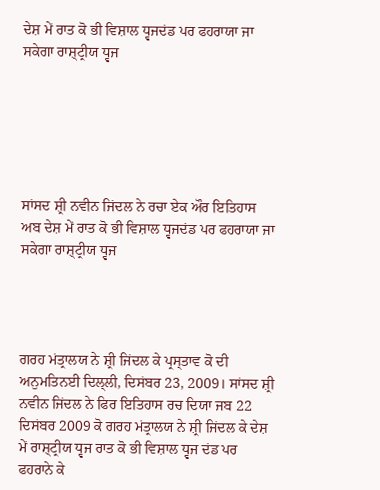ਦੇਸ਼ ਮੇਂ ਰਾਤ ਕੋ ਭੀ ਵਿਸ਼ਾਲ ਧ੍ਵਜਦਂਡ ਪਰ ਫਹਰਾਯਾ ਜਾ ਸਕੇਗਾ ਰਾਸ਼੍ਟ੍ਰੀਯ ਧ੍ਵਜ






ਸਾਂਸਦ ਸ਼੍ਰੀ ਨਵੀਨ ਜਿਂਦਲ ਨੇ ਰਚਾ ਏਕ ਔਰ ਇਤਿਹਾਸ
ਅਬ ਦੇਸ਼ ਮੇਂ ਰਾਤ ਕੋ ਭੀ ਵਿਸ਼ਾਲ ਧ੍ਵਜਦਂਡ ਪਰ ਫਹਰਾਯਾ ਜਾ ਸਕੇਗਾ ਰਾਸ਼੍ਟ੍ਰੀਯ ਧ੍ਵਜ




ਗਰਹ ਮਂਤ੍ਰਾਲਯ ਨੇ ਸ਼੍ਰੀ ਜਿਂਦਲ ਕੇ ਪ੍ਰਸ੍ਤਾਵ ਕੋ ਦੀ ਅਨੁਮਤਿਨਈ ਦਿਲ੍ਲੀ, ਦਿਸਂਬਰ 23, 2009। ਸਾਂਸਦ ਸ਼੍ਰੀ ਨਵੀਨ ਜਿਂਦਲ ਨੇ ਫਿਰ ਇਤਿਹਾਸ ਰਚ ਦਿਯਾ ਜਬ 22 ਦਿਸਂਬਰ 2009 ਕੋ ਗਰਹ ਮਂਤ੍ਰਾਲਯ ਨੇ ਸ਼੍ਰੀ ਜਿਂਦਲ ਕੇ ਦੇਸ਼ ਮੇਂ ਰਾਸ਼੍ਟ੍ਰੀਯ ਧ੍ਵਜ ਰਾਤ ਕੋ ਭੀ ਵਿਸ਼ਾਲ ਧ੍ਵਜ ਦਂਡ ਪਰ ਫਹਰਾਨੇ ਕੇ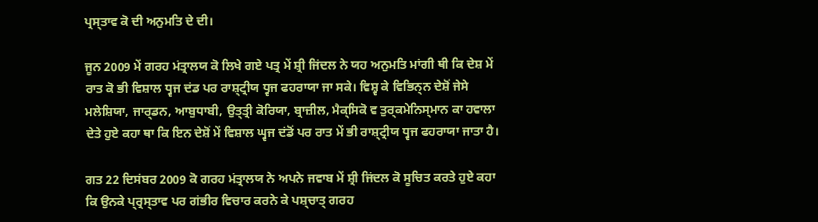ਪ੍ਰਸ੍ਤਾਵ ਕੋ ਦੀ ਅਨੁਮਤਿ ਦੇ ਦੀ।

ਜੂਨ 2009 ਮੇਂ ਗਰਹ ਮਂਤ੍ਰਾਲਯ ਕੋ ਲਿਖੇ ਗਏ ਪਤ੍ਰ ਮੇਂ ਸ਼੍ਰੀ ਜਿਂਦਲ ਨੇ ਯਹ ਅਨੁਮਤਿ ਮਾਂਗੀ ਥੀ ਕਿ ਦੇਸ਼ ਮੇਂ ਰਾਤ ਕੋ ਭੀ ਵਿਸ਼ਾਲ ਧ੍ਵਜ ਦਂਡ ਪਰ ਰਾਸ਼੍ਟ੍ਰੀਯ ਧ੍ਵਜ ਫਹਰਾਯਾ ਜਾ ਸਕੇ। ਵਿਸ਼੍ਵ ਕੇ ਵਿਭਿਨ੍ਨ ਦੇਸ਼ੋਂ ਜੇਸੇ ਮਲੇਸ਼ਿਯਾ, ਜਾਰ੍ਡਨ, ਆਬੁਧਾਬੀ, ਉਤ੍ਤ੍ਰੀ ਕੋਰਿਯਾ, ਬ੍ਰਾਜ਼ੀਲ, ਮੈਕ੍ਸਿਕੋ ਵ ਤੁਰ੍ਕਮੇਨਿਸ੍ਮਾਨ ਕਾ ਹਵਾਲਾ ਦੇਤੇ ਹੁਏ ਕਹਾ ਥਾ ਕਿ ਇਨ ਦੇਸ਼ੋਂ ਮੇਂ ਵਿਸ਼ਾਲ ਘ੍ਵਜ ਦਂਡੋਂ ਪਰ ਰਾਤ ਮੇਂ ਭੀ ਰਾਸ਼੍ਟ੍ਰੀਯ ਧ੍ਵਜ ਫਹਰਾਯਾ ਜਾਤਾ ਹੈ।

ਗਤ 22 ਦਿਸਂਬਰ 2009 ਕੋ ਗਰਹ ਮਂਤ੍ਰਾਲਯ ਨੇ ਅਪਨੇ ਜਵਾਬ ਮੇਂ ਸ਼੍ਰੀ ਜਿਂਦਲ ਕੋ ਸੂਚਿਤ ਕਰਤੇ ਹੁਏ ਕਹਾ ਕਿ ਉਨਕੇ ਪ੍ਰ੍ਰਸ੍ਤਾਵ ਪਰ ਗਂਭੀਰ ਵਿਚਾਰ ਕਰਨੇ ਕੇ ਪਸ਼੍ਚਾਤ੍ ਗਰਹ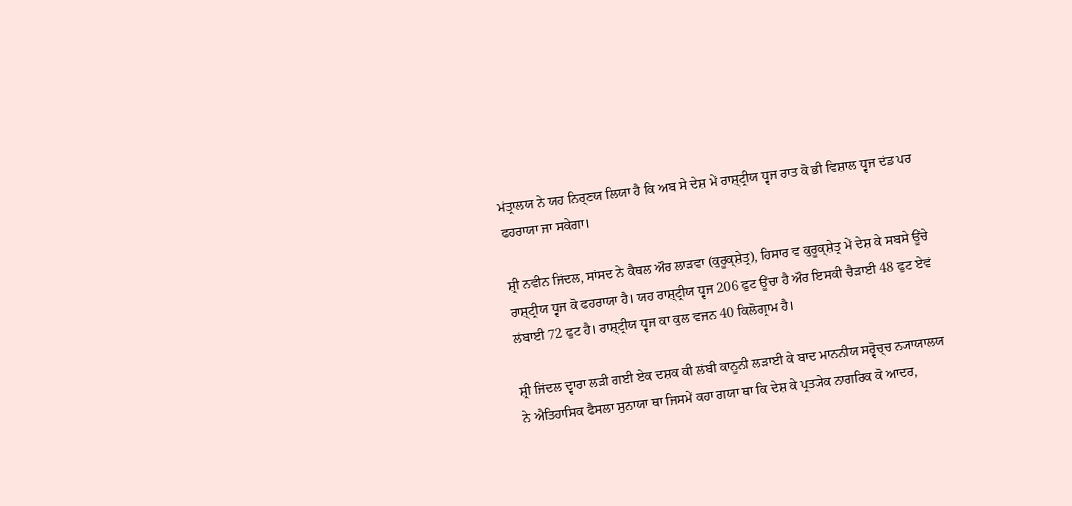ਮਂਤ੍ਰਾਲਯ ਨੇ ਯਹ ਨਿਰ੍ਣਯ ਲਿਯਾ ਹੈ ਕਿ ਅਬ ਸੇ ਦੇਸ਼ ਮੇਂ ਰਾਸ਼੍ਟ੍ਰੀਯ ਧ੍ਵਜ ਰਾਤ ਕੋ ਭੀ ਵਿਸ਼ਾਲ ਧ੍ਵਜ ਦਂਡ ਪਰ ਫਹਰਾਯਾ ਜਾ ਸਕੇਗਾ।

ਸ਼੍ਰੀ ਨਵੀਨ ਜਿਂਦਲ, ਸਾਂਸਦ ਨੇ ਕੈਥਲ ਔਰ ਲਾੜਵਾ (ਕੁਰੂਕ੍ਸ਼ੇਤ੍ਰ), ਹਿਸਾਰ ਵ ਕੁਰੂਕ੍ਸ਼ੇਤ੍ਰ ਮੇਂ ਦੇਸ਼ ਕੇ ਸਬਸੇ ਊਂਚੇ ਰਾਸ਼੍ਟ੍ਰੀਯ ਧ੍ਵਜ ਕੋ ਫਹਰਾਯਾ ਹੈ। ਯਹ ਰਾਸ਼੍ਟ੍ਰੀਯ ਧ੍ਵਜ 206 ਫੁਟ ਊਂਚਾ ਹੈ ਔਰ ਇਸਕੀ ਚੈੜਾਈ 48 ਫੁਟ ਏਵਂ ਲਂਬਾਈ 72 ਫੁਟ ਹੈ। ਰਾਸ਼੍ਟ੍ਰੀਯ ਧ੍ਵਜ ਕਾ ਕੁਲ ਵਜਨ 40 ਕਿਲੋਗ੍ਰਾਮ ਹੈ।

ਸ਼੍ਰੀ ਜਿਂਦਲ ਦ੍ਵਾਰਾ ਲੜੀ ਗਈ ਏਕ ਦਸ਼ਕ ਕੀ ਲਂਬੀ ਕਾਨੂਨੀ ਲੜਾਈ ਕੇ ਬਾਦ ਮਾਨਨੀਯ ਸਰ੍ਵੋਚ੍ਚ ਨ੍ਯਾਯਾਲਯ ਨੇ ਐਤਿਹਾਸਿਕ ਫੈਸਲਾ ਸੁਨਾਯਾ ਥਾ ਜਿਸਮੇਂ ਕਹਾ ਗਯਾ ਥਾ ਕਿ ਦੇਸ਼ ਕੇ ਪ੍ਰਤ੍ਯੇਕ ਨਾਗਰਿਕ ਕੋ ਆਦਰ,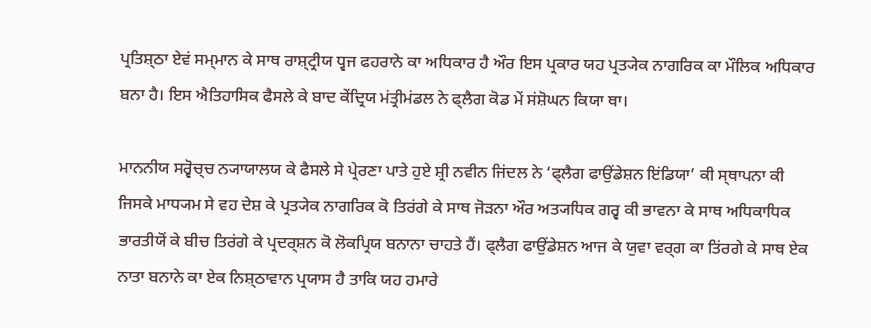ਪ੍ਰਤਿਸ਼੍ਠਾ ਏਵਂ ਸਮ੍ਮਾਨ ਕੇ ਸਾਥ ਰਾਸ਼੍ਟ੍ਰੀਯ ਧ੍ਵਜ ਫਹਰਾਨੇ ਕਾ ਅਧਿਕਾਰ ਹੈ ਔਰ ਇਸ ਪ੍ਰਕਾਰ ਯਹ ਪ੍ਰਤ੍ਯੇਕ ਨਾਗਰਿਕ ਕਾ ਮੌਲਿਕ ਅਧਿਕਾਰ ਬਨਾ ਹੈ। ਇਸ ਐਤਿਹਾਸਿਕ ਫੈਸਲੇ ਕੇ ਬਾਦ ਕੇਂਦ੍ਰਿਯ ਮਂਤ੍ਰੀਮਂਡਲ ਨੇ ਫ੍ਲੈਗ ਕੋਡ ਮੇਂ ਸਂਸ਼ੋਘਨ ਕਿਯਾ ਥਾ।

ਮਾਨਨੀਯ ਸਰ੍ਵੋਚ੍ਚ ਨ੍ਯਾਯਾਲਯ ਕੇ ਫੈਸਲੇ ਸੇ ਪ੍ਰੇਰਣਾ ਪਾਤੇ ਹੁਏ ਸ਼੍ਰੀ ਨਵੀਨ ਜਿਂਦਲ ਨੇ ‘ਫ੍ਲੈਗ ਫਾਉਂਡੇਸ਼ਨ ਇਂਡਿਯਾ’ ਕੀ ਸ੍ਥਾਪਨਾ ਕੀ ਜਿਸਕੇ ਮਾਧ੍ਯਮ ਸੇ ਵਹ ਦੇਸ਼ ਕੇ ਪ੍ਰਤ੍ਯੇਕ ਨਾਗਰਿਕ ਕੋ ਤਿਰਂਗੇ ਕੇ ਸਾਥ ਜੋੜਨਾ ਔਰ ਅਤ੍ਯਧਿਕ ਗਰ੍ਵ ਕੀ ਭਾਵਨਾ ਕੇ ਸਾਥ ਅਧਿਕਾਧਿਕ ਭਾਰਤੀਯੋਂ ਕੇ ਬੀਚ ਤਿਰਂਗੇ ਕੇ ਪ੍ਰਦਰ੍ਸ਼ਨ ਕੋ ਲੋਕਪ੍ਰਿਯ ਬਨਾਨਾ ਚਾਹਤੇ ਹੈਂ। ਫ੍ਲੈਗ ਫਾਉਂਡੇਸ਼ਨ ਆਜ ਕੇ ਯੁਵਾ ਵਰ੍ਗ ਕਾ ਤਿਂਰਗੇ ਕੇ ਸਾਥ ਏਕ ਨਾਤਾ ਬਨਾਨੇ ਕਾ ਏਕ ਨਿਸ਼੍ਠਾਵਾਨ ਪ੍ਰਯਾਸ ਹੈ ਤਾਕਿ ਯਹ ਹਮਾਰੇ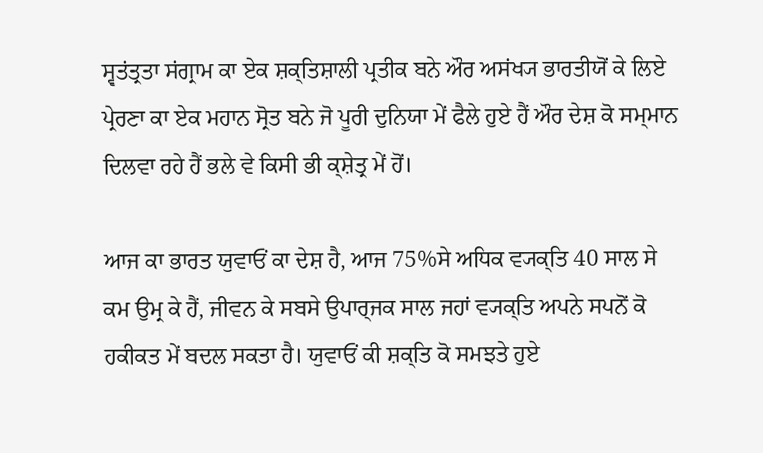ਸ੍ਵਤਂਤ੍ਰਤਾ ਸਂਗ੍ਰਾਮ ਕਾ ਏਕ ਸ਼ਕ੍ਤਿਸ਼ਾਲੀ ਪ੍ਰਤੀਕ ਬਨੇ ਔਰ ਅਸਂਖ੍ਯ ਭਾਰਤੀਯੋਂ ਕੇ ਲਿਏ ਪ੍ਰੇਰਣਾ ਕਾ ਏਕ ਮਹਾਨ ਸ੍ਰੋਤ ਬਨੇ ਜੋ ਪੂਰੀ ਦੁਨਿਯਾ ਮੇਂ ਫੈਲੇ ਹੁਏ ਹੈਂ ਔਰ ਦੇਸ਼ ਕੋ ਸਮ੍ਮਾਨ ਦਿਲਵਾ ਰਹੇ ਹੈਂ ਭਲੇ ਵੇ ਕਿਸੀ ਭੀ ਕ੍ਸ਼ੇਤ੍ਰ ਮੇਂ ਹੋਂ।

ਆਜ ਕਾ ਭਾਰਤ ਯੁਵਾਓਂ ਕਾ ਦੇਸ਼ ਹੈ, ਆਜ 75%ਸੇ ਅਧਿਕ ਵ੍ਯਕ੍ਤਿ 40 ਸਾਲ ਸੇ ਕਮ ਉਮ੍ਰ ਕੇ ਹੈਂ, ਜੀਵਨ ਕੇ ਸਬਸੇ ਉਪਾਰ੍ਜਕ ਸਾਲ ਜਹਾਂ ਵ੍ਯਕ੍ਤਿ ਅਪਨੇ ਸਪਨੋਂ ਕੋ ਹਕੀਕਤ ਮੇਂ ਬਦਲ ਸਕਤਾ ਹੈ। ਯੁਵਾਓਂ ਕੀ ਸ਼ਕ੍ਤਿ ਕੋ ਸਮਝਤੇ ਹੁਏ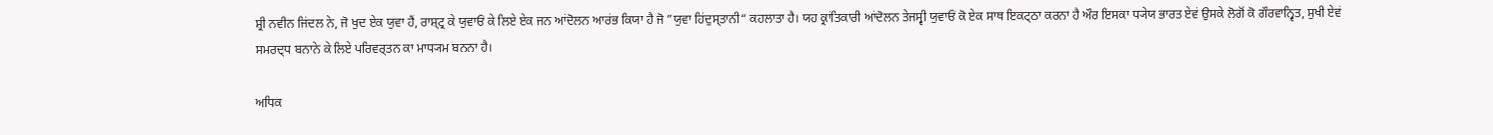ਸ਼੍ਰੀ ਨਵੀਨ ਜਿਂਦਲ ਨੇ, ਜੋ ਖੁਦ ਏਕ ਯੁਵਾ ਹੈਂ, ਰਾਸ਼੍ਟ੍ਰ ਕੇ ਯੁਵਾਓਂ ਕੇ ਲਿਏ ਏਕ ਜਨ ਆਂਦੋਲਨ ਆਰਂਭ ਕਿਯਾ ਹੈ ਜੋ ”ਯੁਵਾ ਹਿਂਦੁਸ੍ਤਾਨੀ“ ਕਹਲਾਤਾ ਹੈ। ਯਹ ਕ੍ਰਾਂਤਿਕਾਰੀ ਆਂਦੋਲਨ ਤੇਜਸ੍ਵੀ ਯੁਵਾਓਂ ਕੋ ਏਕ ਸਾਥ ਇਕਟ੍ਠਾ ਕਰਨਾ ਹੈ ਔਰ ਇਸਕਾ ਧ੍ਯੇਯ ਭਾਰਤ ਏਵਂ ਉਸਕੇ ਲੋਗੋਂ ਕੋ ਗੌਰਵਾਨ੍ਵਿਤ, ਸੁਖੀ ਏਵਂ ਸਮਰਦ੍ਧ ਬਨਾਨੇ ਕੇ ਲਿਏ ਪਰਿਵਰ੍ਤਨ ਕਾ ਮਾਧ੍ਯਮ ਬਨਨਾ ਹੈ।

ਅਧਿਕ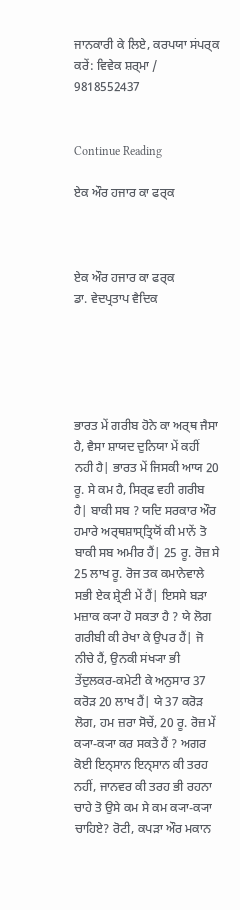ਜਾਨਕਾਰੀ ਕੇ ਲਿਏ, ਕਰਪਯਾ ਸਂਪਰ੍ਕ ਕਰੇਂ: ਵਿਵੇਕ ਸ਼ਰ੍ਮਾ / 9818552437


Continue Reading

ਏਕ ਔਰ ਹਜਾਰ ਕਾ ਫਰ੍ਕ



ਏਕ ਔਰ ਹਜਾਰ ਕਾ ਫਰ੍ਕ
ਡਾ. ਵੇਦਪ੍ਰਤਾਪ ਵੈਦਿਕ





ਭਾਰਤ ਮੇਂ ਗਰੀਬ ਹੋਨੇ ਕਾ ਅਰ੍ਥ ਜੈਸਾ ਹੈ, ਵੈਸਾ ਸ਼ਾਯਦ ਦੁਨਿਯਾ ਮੇਂ ਕਹੀਂ ਨਹੀ ਹੈ| ਭਾਰਤ ਮੇਂ ਜਿਸਕੀ ਆਯ 20 ਰੂ. ਸੇ ਕਮ ਹੈ, ਸਿਰ੍ਫ ਵਹੀ ਗਰੀਬ ਹੈ| ਬਾਕੀ ਸਬ ? ਯਦਿ ਸਰਕਾਰ ਔਰ ਹਮਾਰੇ ਅਰ੍ਥਸ਼ਾਸ੍ਤ੍ਰਿਯੋਂ ਕੀ ਮਾਨੇਂ ਤੋ ਬਾਕੀ ਸਬ ਅਮੀਰ ਹੈਂ| 25 ਰੂ. ਰੋਜ਼ ਸੇ 25 ਲਾਖ ਰੂ. ਰੋਜ ਤਕ ਕਮਾਨੇਵਾਲੇ ਸਭੀ ਏਕ ਸ਼੍ਰੇਣੀ ਮੇਂ ਹੈਂ| ਇਸਸੇ ਬਡ਼ਾ ਮਜ਼ਾਕ ਕ੍ਯਾ ਹੋ ਸਕਤਾ ਹੈ ? ਯੇ ਲੋਗ ਗਰੀਬੀ ਕੀ ਰੇਖਾ ਕੇ ਉਪਰ ਹੈਂ| ਜੋ ਨੀਚੇ ਹੈਂ, ਉਨਕੀ ਸਂਖ੍ਯਾ ਭੀ ਤੇਂਦੁਲਕਰ-ਕਮੇਟੀ ਕੇ ਅਨੁਸਾਰ 37 ਕਰੋਡ਼ 20 ਲਾਖ ਹੈਂ| ਯੇ 37 ਕਰੋਡ਼ ਲੋਗ, ਹਮ ਜ਼ਰਾ ਸੋਚੇਂ, 20 ਰੂ. ਰੋਜ਼ ਮੇਂ ਕ੍ਯਾ-ਕ੍ਯਾ ਕਰ ਸਕਤੇ ਹੈਂ ? ਅਗਰ ਕੋਈ ਇਨ੍ਸਾਨ ਇਨ੍ਸਾਨ ਕੀ ਤਰਹ ਨਹੀਂ, ਜਾਨਵਰ ਕੀ ਤਰਹ ਭੀ ਰਹਨਾ ਚਾਹੇ ਤੋ ਉਸੇ ਕਮ ਸੇ ਕਮ ਕ੍ਯਾ-ਕ੍ਯਾ ਚਾਹਿਏ? ਰੋਟੀ, ਕਪਡ਼ਾ ਔਰ ਮਕਾਨ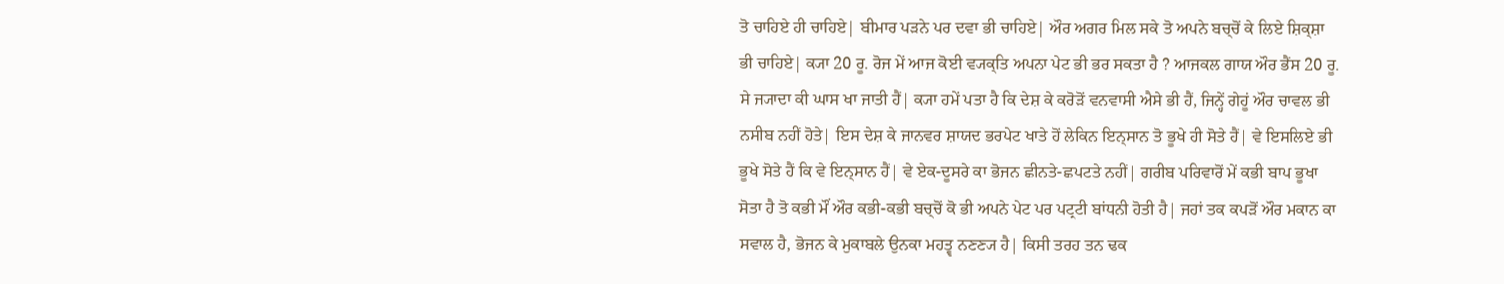ਤੋ ਚਾਹਿਏ ਹੀ ਚਾਹਿਏ| ਬੀਮਾਰ ਪਡ਼ਨੇ ਪਰ ਦਵਾ ਭੀ ਚਾਹਿਏ| ਔਰ ਅਗਰ ਮਿਲ ਸਕੇ ਤੋ ਅਪਨੇ ਬਚ੍ਚੋਂ ਕੇ ਲਿਏ ਸ਼ਿਕ੍ਸ਼ਾ ਭੀ ਚਾਹਿਏ| ਕ੍ਯਾ 20 ਰੂ. ਰੋਜ ਮੇਂ ਆਜ ਕੋਈ ਵ੍ਯਕ੍ਤਿ ਅਪਨਾ ਪੇਟ ਭੀ ਭਰ ਸਕਤਾ ਹੈ ? ਆਜਕਲ ਗਾਯ ਔਰ ਭੈਂਸ 20 ਰੂ. ਸੇ ਜ੍ਯਾਦਾ ਕੀ ਘਾਸ ਖਾ ਜਾਤੀ ਹੈਂ| ਕ੍ਯਾ ਹਮੇਂ ਪਤਾ ਹੈ ਕਿ ਦੇਸ਼ ਕੇ ਕਰੋਡ਼ੋਂ ਵਨਵਾਸੀ ਐਸੇ ਭੀ ਹੈਂ, ਜਿਨ੍ਹੇਂ ਗੇਹੂਂ ਔਰ ਚਾਵਲ ਭੀ ਨਸੀਬ ਨਹੀਂ ਹੋਤੇ| ਇਸ ਦੇਸ਼ ਕੇ ਜਾਨਵਰ ਸ਼ਾਯਦ ਭਰਪੇਟ ਖਾਤੇ ਹੋਂ ਲੇਕਿਨ ਇਨ੍ਸਾਨ ਤੋ ਭੂਖੇ ਹੀ ਸੋਤੇ ਹੈਂ| ਵੇ ਇਸਲਿਏ ਭੀ ਭੂਖੇ ਸੋਤੇ ਹੈਂ ਕਿ ਵੇ ਇਨ੍ਸਾਨ ਹੈਂ| ਵੇ ਏਕ-ਦੂਸਰੇ ਕਾ ਭੋਜਨ ਛੀਨਤੇ-ਛਪਟਤੇ ਨਹੀਂ| ਗਰੀਬ ਪਰਿਵਾਰੋਂ ਮੇਂ ਕਭੀ ਬਾਪ ਭੂਖਾ ਸੋਤਾ ਹੈ ਤੋ ਕਭੀ ਮੌਂ ਔਰ ਕਭੀ-ਕਭੀ ਬਚ੍ਚੋਂ ਕੋ ਭੀ ਅਪਨੇ ਪੇਟ ਪਰ ਪਟ੍ਰਟੀ ਬਾਂਧਨੀ ਹੋਤੀ ਹੈ| ਜਹਾਂ ਤਕ ਕਪਡ਼ੋਂ ਔਰ ਮਕਾਨ ਕਾ ਸਵਾਲ ਹੈ, ਭੋਜਨ ਕੇ ਮੁਕਾਬਲੇ ਉਨਕਾ ਮਹਤ੍ਵ ਨਣਣ੍ਯ ਹੈ| ਕਿਸੀ ਤਰਹ ਤਨ ਢਕ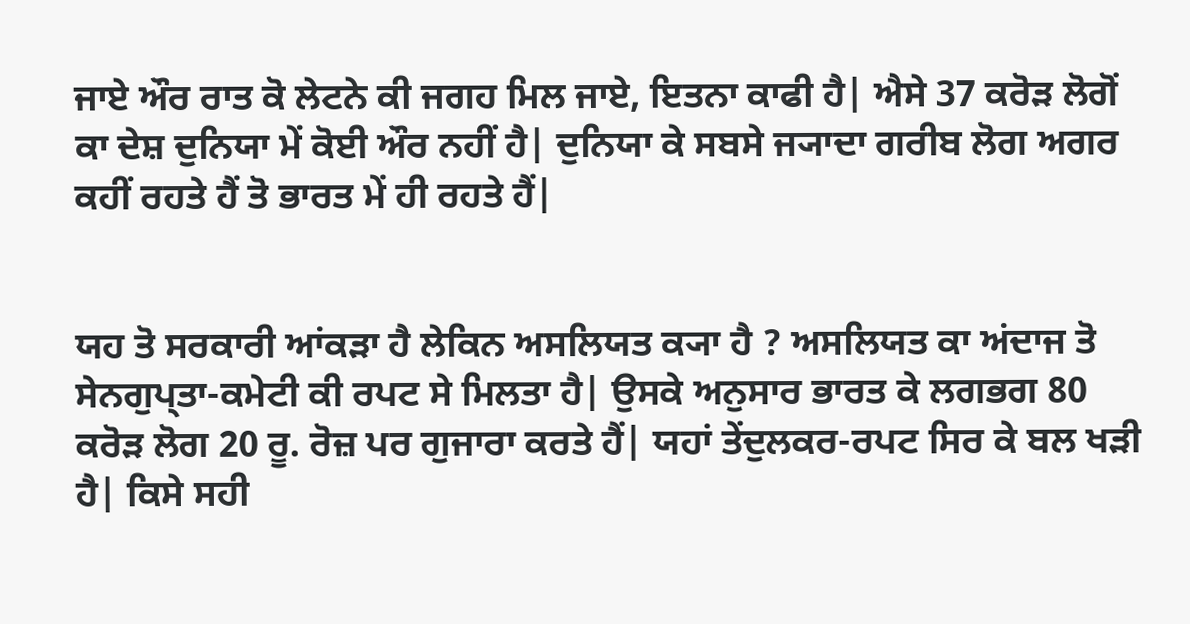ਜਾਏ ਔਰ ਰਾਤ ਕੋ ਲੇਟਨੇ ਕੀ ਜਗਹ ਮਿਲ ਜਾਏ, ਇਤਨਾ ਕਾਫੀ ਹੈ| ਐਸੇ 37 ਕਰੋਡ਼ ਲੋਗੋਂ ਕਾ ਦੇਸ਼ ਦੁਨਿਯਾ ਮੇਂ ਕੋਈ ਔਰ ਨਹੀਂ ਹੈ| ਦੁਨਿਯਾ ਕੇ ਸਬਸੇ ਜ੍ਯਾਦਾ ਗਰੀਬ ਲੋਗ ਅਗਰ ਕਹੀਂ ਰਹਤੇ ਹੈਂ ਤੋ ਭਾਰਤ ਮੇਂ ਹੀ ਰਹਤੇ ਹੈਂ|


ਯਹ ਤੋ ਸਰਕਾਰੀ ਆਂਕਡ਼ਾ ਹੈ ਲੇਕਿਨ ਅਸਲਿਯਤ ਕ੍ਯਾ ਹੈ ? ਅਸਲਿਯਤ ਕਾ ਅਂਦਾਜ ਤੋ ਸੇਨਗੁਪ੍ਤਾ-ਕਮੇਟੀ ਕੀ ਰਪਟ ਸੇ ਮਿਲਤਾ ਹੈ| ਉਸਕੇ ਅਨੁਸਾਰ ਭਾਰਤ ਕੇ ਲਗਭਗ 80 ਕਰੋਡ਼ ਲੋਗ 20 ਰੂ. ਰੋਜ਼ ਪਰ ਗੁਜਾਰਾ ਕਰਤੇ ਹੈਂ| ਯਹਾਂ ਤੇਂਦੁਲਕਰ-ਰਪਟ ਸਿਰ ਕੇ ਬਲ ਖਡ਼ੀ ਹੈ| ਕਿਸੇ ਸਹੀ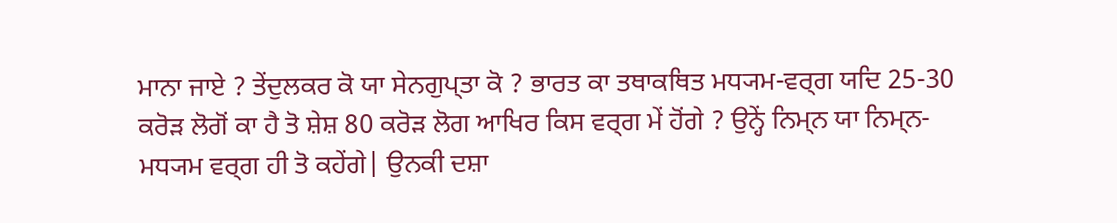ਮਾਨਾ ਜਾਏ ? ਤੇਂਦੁਲਕਰ ਕੋ ਯਾ ਸੇਨਗੁਪ੍ਤਾ ਕੋ ? ਭਾਰਤ ਕਾ ਤਥਾਕਥਿਤ ਮਧ੍ਯਮ-ਵਰ੍ਗ ਯਦਿ 25-30 ਕਰੋਡ਼ ਲੋਗੋਂ ਕਾ ਹੈ ਤੋ ਸ਼ੇਸ਼ 80 ਕਰੋਡ਼ ਲੋਗ ਆਖਿਰ ਕਿਸ ਵਰ੍ਗ ਮੇਂ ਹੋਂਗੇ ? ਉਨ੍ਹੇਂ ਨਿਮ੍ਨ ਯਾ ਨਿਮ੍ਨ-ਮਧ੍ਯਮ ਵਰ੍ਗ ਹੀ ਤੋ ਕਹੇਂਗੇ| ਉਨਕੀ ਦਸ਼ਾ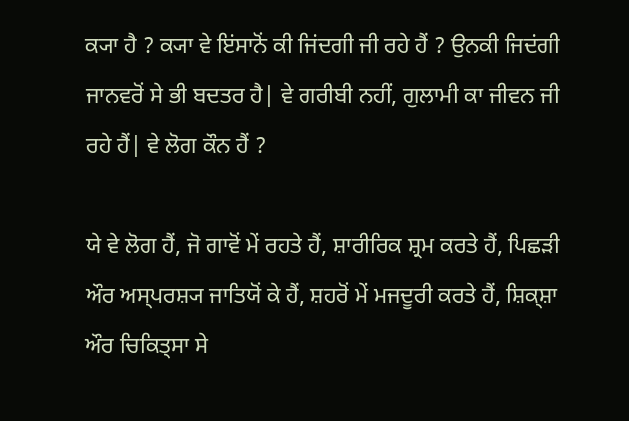ਕ੍ਯਾ ਹੈ ? ਕ੍ਯਾ ਵੇ ਇਂਸਾਨੋਂ ਕੀ ਜਿਂਦਗੀ ਜੀ ਰਹੇ ਹੈਂ ? ਉਨਕੀ ਜਿਦਂਗੀ ਜਾਨਵਰੋਂ ਸੇ ਭੀ ਬਦਤਰ ਹੈ| ਵੇ ਗਰੀਬੀ ਨਹੀਂ, ਗੁਲਾਮੀ ਕਾ ਜੀਵਨ ਜੀ ਰਹੇ ਹੈਂ| ਵੇ ਲੋਗ ਕੌਨ ਹੈਂ ?

ਯੇ ਵੇ ਲੋਗ ਹੈਂ, ਜੋ ਗਾਵੋਂ ਮੇਂ ਰਹਤੇ ਹੈਂ, ਸ਼ਾਰੀਰਿਕ ਸ਼੍ਰਮ ਕਰਤੇ ਹੈਂ, ਪਿਛਡ਼ੀ ਔਰ ਅਸ੍ਪਰਸ਼੍ਯ ਜਾਤਿਯੋਂ ਕੇ ਹੈਂ, ਸ਼ਹਰੋਂ ਮੇਂ ਮਜਦੂਰੀ ਕਰਤੇ ਹੈਂ, ਸ਼ਿਕ੍ਸ਼ਾ ਔਰ ਚਿਕਿਤ੍ਸਾ ਸੇ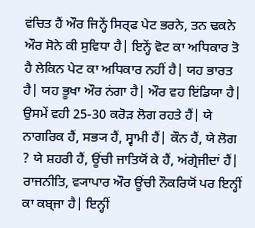ਵਂਚਿਤ ਹੈਂ ਔਰ ਜਿਨ੍ਹੇਂ ਸਿਰ੍ਫ ਪੇਟ ਭਰਨੇ, ਤਨ ਢਕਨੇ ਔਰ ਸੋਨੇ ਕੀ ਸੁਵਿਧਾ ਹੈ| ਇਨ੍ਹੇਂ ਵੋਟ ਕਾ ਅਧਿਕਾਰ ਤੋ ਹੈ ਲੇਕਿਨ ਪੇਟ ਕਾ ਅਧਿਕਾਰ ਨਹੀਂ ਹੈ| ਯਹ ਭਾਰਤ ਹੈ| ਯਹ ਭੂਖਾ ਔਰ ਨਂਗਾ ਹੈ| ਔਰ ਵਹ ਇਂਡਿਯਾ ਹੈ| ਉਸਮੇਂ ਵਹੀ 25-30 ਕਰੋਡ਼ ਲੋਗ ਰਹਤੇ ਹੈਂ| ਯੇ ਨਾਗਰਿਕ ਹੈਂ, ਸਭ੍ਯ ਹੈਂ, ਸ੍ਵਾਮੀ ਹੈਂ| ਕੌਨ ਹੈਂ, ਯੇ ਲੋਗ ? ਯੇ ਸ਼ਹਰੀ ਹੈਂ, ਊਂਚੀ ਜਾਤਿਯੋਂ ਕੇ ਹੈਂ, ਅਂਗ੍ਰੇਜੀਦਾਂ ਹੈਂ| ਰਾਜਨੀਤਿ, ਵ੍ਯਾਪਾਰ ਔਰ ਊਂਚੀ ਨੌਕਰਿਯੋਂ ਪਰ ਇਨ੍ਹੀਂ ਕਾ ਕਬ੍ਜਾ ਹੈ| ਇਨ੍ਹੀਂ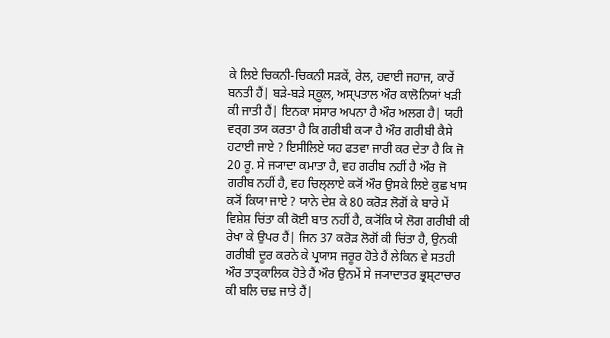ਕੇ ਲਿਏ ਚਿਕਨੀ-ਚਿਕਨੀ ਸਡ਼ਕੇਂ, ਰੇਲ, ਹਵਾਈ ਜਹਾਜ, ਕਾਰੇਂ ਬਨਤੀ ਹੈਂ| ਬਡ਼ੇ-ਬਡ਼ੇ ਸ੍ਕੂਲ, ਅਸ੍ਪਤਾਲ ਔਰ ਕਾਲੋਨਿਯਾਂ ਖਡ਼ੀ ਕੀ ਜਾਤੀ ਹੈਂ| ਇਨਕਾ ਸਂਸਾਰ ਅਪਨਾ ਹੈ ਔਰ ਅਲਗ ਹੈ| ਯਹੀ ਵਰ੍ਗ ਤਯ ਕਰਤਾ ਹੈ ਕਿ ਗਰੀਬੀ ਕ੍ਯਾ ਹੈ ਔਰ ਗਰੀਬੀ ਕੈਸੇ ਹਟਾਈ ਜਾਏ ? ਇਸੀਲਿਏ ਯਹ ਫਤਵਾ ਜਾਰੀ ਕਰ ਦੇਤਾ ਹੈ ਕਿ ਜੋ 20 ਰੂ. ਸੇ ਜ੍ਯਾਦਾ ਕਮਾਤਾ ਹੈ, ਵਹ ਗਰੀਬ ਨਹੀਂ ਹੈ ਔਰ ਜੋ ਗਰੀਬ ਨਹੀਂ ਹੈ, ਵਹ ਚਿਲ੍ਲਾਏ ਕ੍ਯੋਂ ਔਰ ਉਸਕੇ ਲਿਏ ਕੁਛ ਖਾਸ ਕ੍ਯੋਂ ਕਿਯਾ ਜਾਏ ? ਯਾਨੇ ਦੇਸ਼ ਕੇ 80 ਕਰੋਡ਼ ਲੋਗੋਂ ਕੇ ਬਾਰੇ ਮੇਂ ਵਿਸ਼ੇਸ਼ ਚਿਂਤਾ ਕੀ ਕੋਈ ਬਾਤ ਨਹੀਂ ਹੈ, ਕ੍ਯੋਂਕਿ ਯੇ ਲੋਗ ਗਰੀਬੀ ਕੀ ਰੇਖਾ ਕੇ ਉਪਰ ਹੈਂ| ਜਿਨ 37 ਕਰੋਡ਼ ਲੋਗੋਂ ਕੀ ਚਿਂਤਾ ਹੈ, ਉਨਕੀ ਗਰੀਬੀ ਦੂਰ ਕਰਨੇ ਕੇ ਪ੍ਰਯਾਸ ਜਰੂਰ ਹੋਤੇ ਹੈਂ ਲੇਕਿਨ ਵੇ ਸਤਹੀ ਔਰ ਤਾਤ੍ਕਾਲਿਕ ਹੋਤੇ ਹੈਂ ਔਰ ਉਨਮੇਂ ਸੇ ਜ੍ਯਾਦਾਤਰ ਭ੍ਰਸ਼੍ਟਾਚਾਰ ਕੀ ਬਲਿ ਚਢ਼ ਜਾਤੇ ਹੈਂ|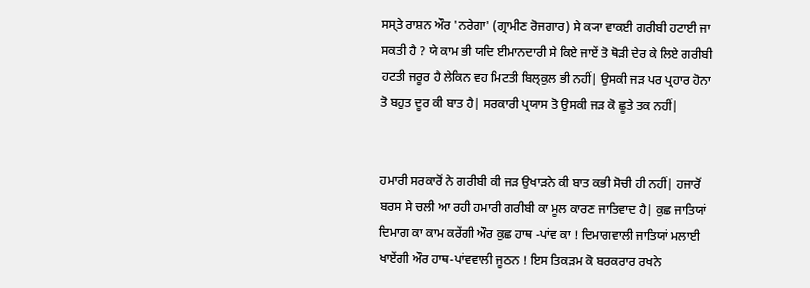ਸਸ੍ਤੇ ਰਾਸ਼ਨ ਔਰ 'ਨਰੇਗਾ' (ਗ੍ਰਾਮੀਣ ਰੋਜਗਾਰ) ਸੇ ਕ੍ਯਾ ਵਾਕਈ ਗਰੀਬੀ ਹਟਾਈ ਜਾ ਸਕਤੀ ਹੈ ? ਯੇ ਕਾਮ ਭੀ ਯਦਿ ਈਮਾਨਦਾਰੀ ਸੇ ਕਿਏ ਜਾਏਂ ਤੋ ਥੋਡ਼ੀ ਦੇਰ ਕੇ ਲਿਏ ਗਰੀਬੀ ਹਟਤੀ ਜਰੂਰ ਹੈ ਲੇਕਿਨ ਵਹ ਮਿਟਤੀ ਬਿਲ੍ਕੁਲ ਭੀ ਨਹੀਂ| ਉਸਕੀ ਜਡ਼ ਪਰ ਪ੍ਰਹਾਰ ਹੋਨਾ ਤੋ ਬਹੁਤ ਦੂਰ ਕੀ ਬਾਤ ਹੈ| ਸਰਕਾਰੀ ਪ੍ਰਯਾਸ ਤੋ ਉਸਕੀ ਜਡ਼ ਕੋ ਛੂਤੇ ਤਕ ਨਹੀਂ|


ਹਮਾਰੀ ਸਰਕਾਰੋਂ ਨੇ ਗਰੀਬੀ ਕੀ ਜਡ਼ ਉਖਾਡ਼ਨੇ ਕੀ ਬਾਤ ਕਭੀ ਸੋਚੀ ਹੀ ਨਹੀਂ| ਹਜਾਰੋਂ ਬਰਸ ਸੇ ਚਲੀ ਆ ਰਹੀ ਹਮਾਰੀ ਗਰੀਬੀ ਕਾ ਮੂਲ ਕਾਰਣ ਜਾਤਿਵਾਦ ਹੈ| ਕੁਛ ਜਾਤਿਯਾਂ ਦਿਮਾਗ ਕਾ ਕਾਮ ਕਰੇਂਗੀ ਔਰ ਕੁਛ ਹਾਥ -ਪਾਂਵ ਕਾ ! ਦਿਮਾਗਵਾਲੀ ਜਾਤਿਯਾਂ ਮਲਾਈ ਖਾਏਂਗੀ ਔਰ ਹਾਥ-ਪਾਂਵਵਾਲੀ ਜੂਠਨ ! ਇਸ ਤਿਕਡ਼ਮ ਕੋ ਬਰਕਰਾਰ ਰਖਨੇ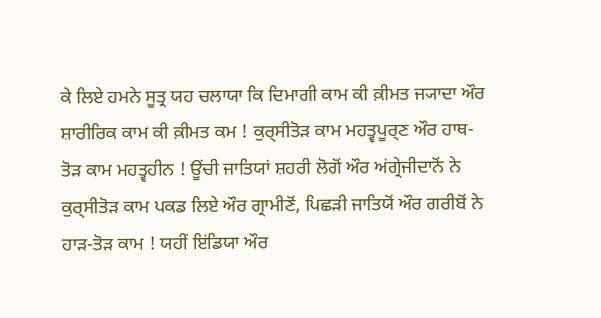ਕੇ ਲਿਏ ਹਮਨੇ ਸੂਤ੍ਰ ਯਹ ਚਲਾਯਾ ਕਿ ਦਿਮਾਗੀ ਕਾਮ ਕੀ ਕ਼ੀਮਤ ਜ੍ਯਾਦਾ ਔਰ ਸ਼ਾਰੀਰਿਕ ਕਾਮ ਕੀ ਕ਼ੀਮਤ ਕਮ ! ਕੁਰ੍ਸੀਤੋਡ਼ ਕਾਮ ਮਹਤ੍ਵਪੂਰ੍ਣ ਔਰ ਹਾਥ-ਤੋਡ਼ ਕਾਮ ਮਹਤ੍ਵਹੀਨ ! ਊਂਚੀ ਜਾਤਿਯਾਂ ਸ਼ਹਰੀ ਲੋਗੋਂ ਔਰ ਅਂਗ੍ਰੇਜੀਦਾਨੋਂ ਨੇ ਕੁਰ੍ਸੀਤੋਡ਼ ਕਾਮ ਪਕਡ ਲਿਏ ਔਰ ਗ੍ਰਾਮੀਣੋਂ, ਪਿਛਡ਼ੀ ਜਾਤਿਯੋਂ ਔਰ ਗਰੀਬੋਂ ਨੇ ਹਾਡ਼-ਤੋਡ਼ ਕਾਮ ! ਯਹੀਂ ਇਂਡਿਯਾ ਔਰ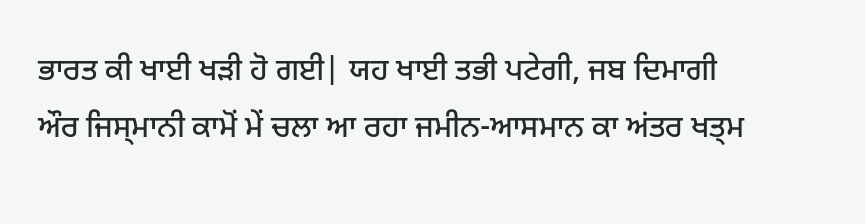ਭਾਰਤ ਕੀ ਖਾਈ ਖਡ਼ੀ ਹੋ ਗਈ| ਯਹ ਖਾਈ ਤਭੀ ਪਟੇਗੀ, ਜਬ ਦਿਮਾਗੀ ਔਰ ਜਿਸ੍ਮਾਨੀ ਕਾਮੋਂ ਮੇਂ ਚਲਾ ਆ ਰਹਾ ਜਮੀਨ-ਆਸਮਾਨ ਕਾ ਅਂਤਰ ਖਤ੍ਮ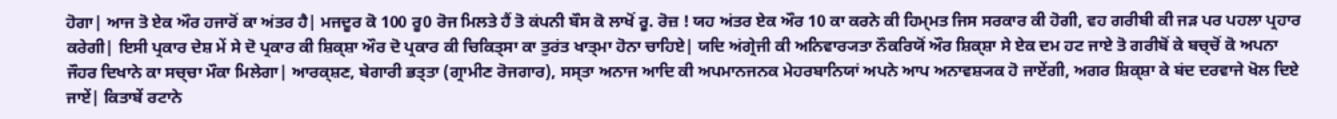ਹੋਗਾ| ਆਜ ਤੋ ਏਕ ਔਰ ਹਜਾਰੋਂ ਕਾ ਅਂਤਰ ਹੈ| ਮਜਦੂਰ ਕੋ 100 ਰੂ0 ਰੋਜ ਮਿਲਤੇ ਹੈਂ ਤੋ ਕਂਪਨੀ ਬੌਸ ਕੋ ਲਾਖੋਂ ਰੂ. ਰੋਜ਼ ! ਯਹ ਅਂਤਰ ਏਕ ਔਰ 10 ਕਾ ਕਰਨੇ ਕੀ ਹਿਮ੍ਮਤ ਜਿਸ ਸਰਕਾਰ ਕੀ ਹੋਗੀ, ਵਹ ਗਰੀਬੀ ਕੀ ਜਡ਼ ਪਰ ਪਹਲਾ ਪ੍ਰਹਾਰ ਕਰੇਗੀ| ਇਸੀ ਪ੍ਰਕਾਰ ਦੇਸ਼ ਮੇਂ ਸੇ ਦੋ ਪ੍ਰਕਾਰ ਕੀ ਸ਼ਿਕ੍ਸ਼ਾ ਔਰ ਦੋ ਪ੍ਰਕਾਰ ਕੀ ਚਿਕਿਤ੍ਸਾ ਕਾ ਤੁਰਂਤ ਖਾਤ੍ਮਾ ਹੋਨਾ ਚਾਹਿਏ| ਯਦਿ ਅਂਗ੍ਰੇਜੀ ਕੀ ਅਨਿਵਾਰ੍ਯਤਾ ਨੌਕਰਿਯੋਂ ਔਰ ਸ਼ਿਕ੍ਸ਼ਾ ਸੇ ਏਕ ਦਮ ਹਟ ਜਾਏ ਤੋ ਗਰੀਬੋਂ ਕੇ ਬਚ੍ਚੋਂ ਕੋ ਅਪਨਾ ਜੌਹਰ ਦਿਖਾਨੇ ਕਾ ਸਚ੍ਚਾ ਮੌਕਾ ਮਿਲੇਗਾ| ਆਰਕ੍ਸ਼ਣ, ਬੇਗਾਰੀ ਭਤ੍ਤਾ (ਗ੍ਰਾਮੀਣ ਰੋਜਗਾਰ), ਸਸ੍ਤਾ ਅਨਾਜ ਆਦਿ ਕੀ ਅਪਮਾਨਜਨਕ ਮੇਹਰਬਾਨਿਯਾਂ ਅਪਨੇ ਆਪ ਅਨਾਵਸ਼੍ਯਕ ਹੋ ਜਾਏਂਗੀ, ਅਗਰ ਸ਼ਿਕ੍ਸ਼ਾ ਕੇ ਬਂਦ ਦਰਵਾਜੇ ਖੋਲ ਦਿਏ ਜਾਏਂ| ਕਿਤਾਬੇਂ ਰਟਾਨੇ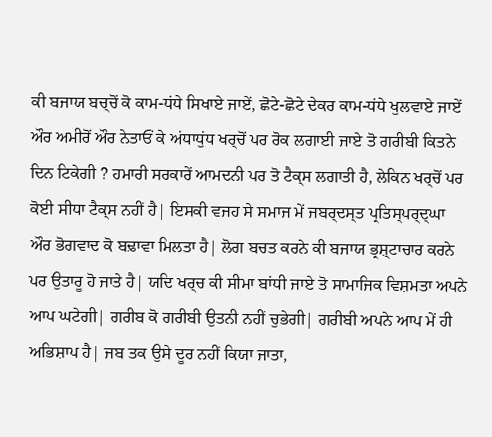ਕੀ ਬਜਾਯ ਬਚ੍ਚੋਂ ਕੋ ਕਾਮ-ਧਂਧੇ ਸਿਖਾਏ ਜਾਏਂ, ਛੋਟੇ-ਛੋਟੇ ਦੇਕਰ ਕਾਮ-ਧਂਧੇ ਖੁਲਵਾਏ ਜਾਏਂ ਔਰ ਅਮੀਰੋਂ ਔਰ ਨੇਤਾਓਂ ਕੇ ਅਂਧਾਧੁਂਧ ਖਰ੍ਚੋਂ ਪਰ ਰੋਕ ਲਗਾਈ ਜਾਏ ਤੋ ਗਰੀਬੀ ਕਿਤਨੇ ਦਿਨ ਟਿਕੇਗੀ ? ਹਮਾਰੀ ਸਰਕਾਰੇਂ ਆਮਦਨੀ ਪਰ ਤੋ ਟੈਕ੍ਸ ਲਗਾਤੀ ਹੈ, ਲੇਕਿਨ ਖਰ੍ਚੋਂ ਪਰ ਕੋਈ ਸੀਧਾ ਟੈਕ੍ਸ ਨਹੀਂ ਹੈ| ਇਸਕੀ ਵਜਹ ਸੇ ਸਮਾਜ ਮੇਂ ਜਬਰ੍ਦਸ੍ਤ ਪ੍ਰਤਿਸ੍ਪਰ੍ਦ੍ਘਾ ਔਰ ਭੋਗਵਾਦ ਕੋ ਬਢ਼ਾਵਾ ਮਿਲਤਾ ਹੈ| ਲੋਗ ਬਚਤ ਕਰਨੇ ਕੀ ਬਜਾਯ ਭ੍ਰਸ਼੍ਟਾਚਾਰ ਕਰਨੇ ਪਰ ਉਤਾਰੂ ਹੋ ਜਾਤੇ ਹੈ| ਯਦਿ ਖਰ੍ਚ ਕੀ ਸੀਮਾ ਬਾਂਧੀ ਜਾਏ ਤੋ ਸਾਮਾਜਿਕ ਵਿਸ਼ਮਤਾ ਅਪਨੇ ਆਪ ਘਟੇਗੀ| ਗਰੀਬ ਕੋ ਗਰੀਬੀ ਉਤਨੀ ਨਹੀਂ ਚੁਭੇਗੀ| ਗਰੀਬੀ ਅਪਨੇ ਆਪ ਮੇਂ ਹੀ ਅਭਿਸ਼ਾਪ ਹੈ| ਜਬ ਤਕ ਉਸੇ ਦੂਰ ਨਹੀਂ ਕਿਯਾ ਜਾਤਾ,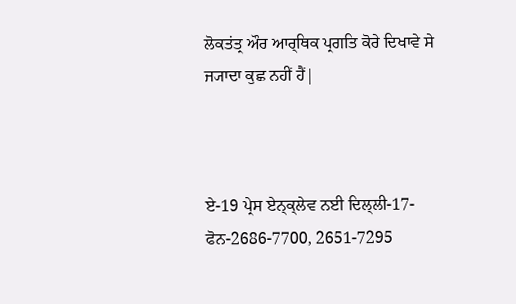ਲੋਕਤਂਤ੍ਰ ਔਰ ਆਰ੍ਥਿਕ ਪ੍ਰਗਤਿ ਕੋਰੇ ਦਿਖਾਵੇ ਸੇ ਜ੍ਯਾਦਾ ਕੁਛ ਨਹੀਂ ਹੈਂ|



ਏ-19 ਪ੍ਰੇਸ ਏਨ੍ਕ੍ਲੇਵ ਨਈ ਦਿਲ੍ਲੀ-17-ਫੋਨ-2686-7700, 2651-7295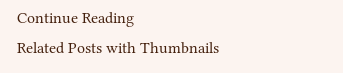Continue Reading
Related Posts with Thumbnails